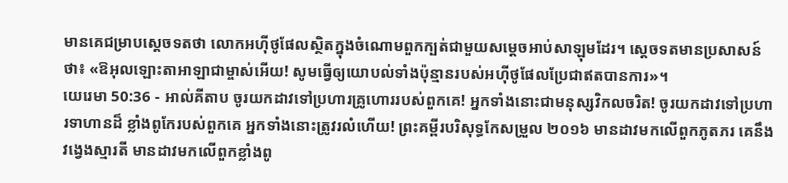មានគេជម្រាបស្តេចទតថា លោកអហ៊ីថូផែលស្ថិតក្នុងចំណោមពួកក្បត់ជាមួយសម្តេចអាប់សាឡុមដែរ។ ស្តេចទតមានប្រសាសន៍ថា៖ «ឱអុលឡោះតាអាឡាជាម្ចាស់អើយ! សូមធ្វើឲ្យយោបល់ទាំងប៉ុន្មានរបស់អហ៊ីថូផែលប្រែជាឥតបានការ»។
យេរេមា 50:36 - អាល់គីតាប ចូរយកដាវទៅប្រហារគ្រូហោររបស់ពួកគេ! អ្នកទាំងនោះជាមនុស្សវិកលចរិត! ចូរយកដាវទៅប្រហារទាហានដ៏ ខ្លាំងពូកែរបស់ពួកគេ អ្នកទាំងនោះត្រូវរលំហើយ! ព្រះគម្ពីរបរិសុទ្ធកែសម្រួល ២០១៦ មានដាវមកលើពួកភូតភរ គេនឹងវង្វេងស្មារតី មានដាវមកលើពួកខ្លាំងពូ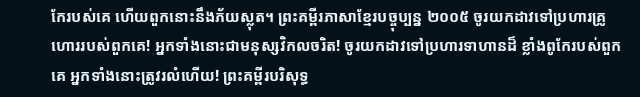កែរបស់គេ ហើយពួកនោះនឹងភ័យស្លុត។ ព្រះគម្ពីរភាសាខ្មែរបច្ចុប្បន្ន ២០០៥ ចូរយកដាវទៅប្រហារគ្រូហោររបស់ពួកគេ! អ្នកទាំងនោះជាមនុស្សវិកលចរិត! ចូរយកដាវទៅប្រហារទាហានដ៏ ខ្លាំងពូកែរបស់ពួកគេ អ្នកទាំងនោះត្រូវរលំហើយ! ព្រះគម្ពីរបរិសុទ្ធ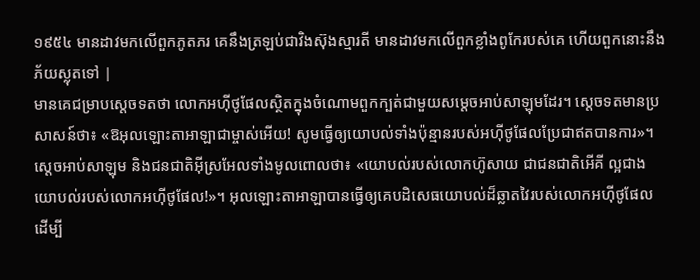១៩៥៤ មានដាវមកលើពួកភូតភរ គេនឹងត្រឡប់ជាវិងស៊ុងស្មារតី មានដាវមកលើពួកខ្លាំងពូកែរបស់គេ ហើយពួកនោះនឹងភ័យស្លុតទៅ |
មានគេជម្រាបស្តេចទតថា លោកអហ៊ីថូផែលស្ថិតក្នុងចំណោមពួកក្បត់ជាមួយសម្តេចអាប់សាឡុមដែរ។ ស្តេចទតមានប្រសាសន៍ថា៖ «ឱអុលឡោះតាអាឡាជាម្ចាស់អើយ! សូមធ្វើឲ្យយោបល់ទាំងប៉ុន្មានរបស់អហ៊ីថូផែលប្រែជាឥតបានការ»។
ស្តេចអាប់សាឡុម និងជនជាតិអ៊ីស្រអែលទាំងមូលពោលថា៖ «យោបល់របស់លោកហ៊ូសាយ ជាជនជាតិអើគី ល្អជាងយោបល់របស់លោកអហ៊ីថូផែល!»។ អុលឡោះតាអាឡាបានធ្វើឲ្យគេបដិសេធយោបល់ដ៏ឆ្លាតវៃរបស់លោកអហ៊ីថូផែល ដើម្បី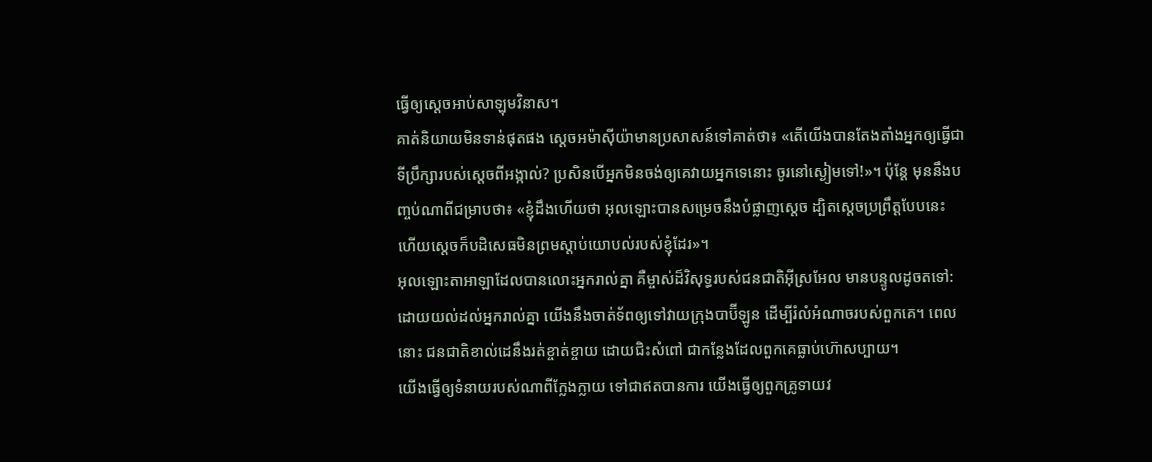ធ្វើឲ្យស្តេចអាប់សាឡុមវិនាស។
គាត់និយាយមិនទាន់ផុតផង ស្តេចអម៉ាស៊ីយ៉ាមានប្រសាសន៍ទៅគាត់ថា៖ «តើយើងបានតែងតាំងអ្នកឲ្យធ្វើជាទីប្រឹក្សារបស់ស្តេចពីអង្កាល់? ប្រសិនបើអ្នកមិនចង់ឲ្យគេវាយអ្នកទេនោះ ចូរនៅស្ងៀមទៅ!»។ ប៉ុន្តែ មុននឹងបញ្ចប់ណាពីជម្រាបថា៖ «ខ្ញុំដឹងហើយថា អុលឡោះបានសម្រេចនឹងបំផ្លាញស្តេច ដ្បិតស្តេចប្រព្រឹត្តបែបនេះ ហើយស្តេចក៏បដិសេធមិនព្រមស្តាប់យោបល់របស់ខ្ញុំដែរ»។
អុលឡោះតាអាឡាដែលបានលោះអ្នករាល់គ្នា គឺម្ចាស់ដ៏វិសុទ្ធរបស់ជនជាតិអ៊ីស្រអែល មានបន្ទូលដូចតទៅ: ដោយយល់ដល់អ្នករាល់គ្នា យើងនឹងចាត់ទ័ពឲ្យទៅវាយក្រុងបាប៊ីឡូន ដើម្បីរំលំអំណាចរបស់ពួកគេ។ ពេលនោះ ជនជាតិខាល់ដេនឹងរត់ខ្ចាត់ខ្ចាយ ដោយជិះសំពៅ ជាកន្លែងដែលពួកគេធ្លាប់ហ៊ោសប្បាយ។
យើងធ្វើឲ្យទំនាយរបស់ណាពីក្លែងក្លាយ ទៅជាឥតបានការ យើងធ្វើឲ្យពួកគ្រូទាយវ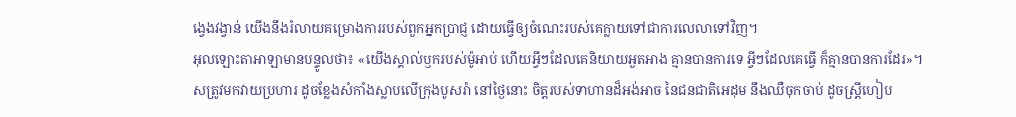ង្វេងវង្វាន់ យើងនឹងរំលាយគម្រោងការរបស់ពួកអ្នកប្រាជ្ញ ដោយធ្វើឲ្យចំណេះរបស់គេក្លាយទៅជាការលេលាទៅវិញ។
អុលឡោះតាអាឡាមានបន្ទូលថា៖ «យើងស្គាល់ឫករបស់ម៉ូអាប់ ហើយអ្វីៗដែលគេនិយាយអួតអាង គ្មានបានការទេ អ្វីៗដែលគេធ្វើ ក៏គ្មានបានការដែរ»។
សត្រូវមកវាយប្រហារ ដូចខ្លែងសំកាំងស្លាបលើក្រុងបូសរ៉ា នៅថ្ងៃនោះ ចិត្តរបស់ទាហានដ៏អង់អាច នៃជនជាតិអេដុម នឹងឈឺចុកចាប់ ដូចស្ត្រីហៀប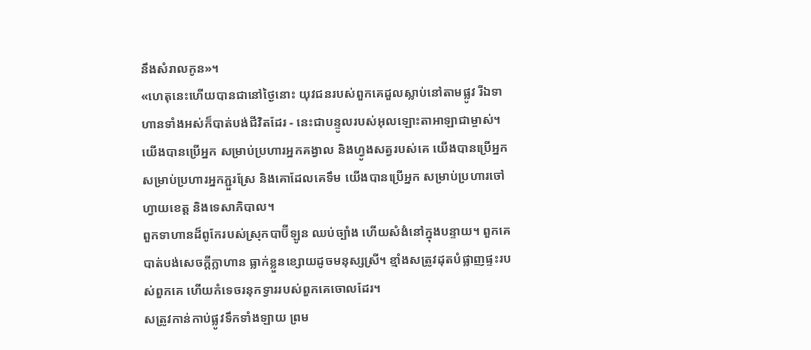នឹងសំរាលកូន»។
«ហេតុនេះហើយបានជានៅថ្ងៃនោះ យុវជនរបស់ពួកគេដួលស្លាប់នៅតាមផ្លូវ រីឯទាហានទាំងអស់ក៏បាត់បង់ជីវិតដែរ - នេះជាបន្ទូលរបស់អុលឡោះតាអាឡាជាម្ចាស់។
យើងបានប្រើអ្នក សម្រាប់ប្រហារអ្នកគង្វាល និងហ្វូងសត្វរបស់គេ យើងបានប្រើអ្នក សម្រាប់ប្រហារអ្នកភ្ជួរស្រែ និងគោដែលគេទឹម យើងបានប្រើអ្នក សម្រាប់ប្រហារចៅហ្វាយខេត្ត និងទេសាភិបាល។
ពួកទាហានដ៏ពូកែរបស់ស្រុកបាប៊ីឡូន ឈប់ច្បាំង ហើយសំងំនៅក្នុងបន្ទាយ។ ពួកគេបាត់បង់សេចក្ដីក្លាហាន ធ្លាក់ខ្លួនខ្សោយដូចមនុស្សស្រី។ ខ្មាំងសត្រូវដុតបំផ្លាញផ្ទះរបស់ពួកគេ ហើយកំទេចរនុកទ្វាររបស់ពួកគេចោលដែរ។
សត្រូវកាន់កាប់ផ្លូវទឹកទាំងឡាយ ព្រម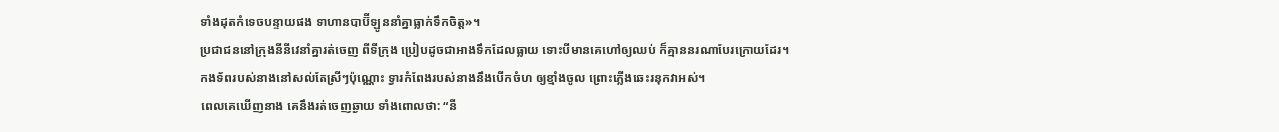ទាំងដុតកំទេចបន្ទាយផង ទាហានបាប៊ីឡូននាំគ្នាធ្លាក់ទឹកចិត្ត»។
ប្រជាជននៅក្រុងនីនីវេនាំគ្នារត់ចេញ ពីទីក្រុង ប្រៀបដូចជាអាងទឹកដែលធ្លាយ ទោះបីមានគេហៅឲ្យឈប់ ក៏គ្មាននរណាបែរក្រោយដែរ។
កងទ័ពរបស់នាងនៅសល់តែស្រីៗប៉ុណ្ណោះ ទ្វារកំពែងរបស់នាងនឹងបើកចំហ ឲ្យខ្មាំងចូល ព្រោះភ្លើងឆេះរនុកវាអស់។
ពេលគេឃើញនាង គេនឹងរត់ចេញឆ្ងាយ ទាំងពោលថា: “នី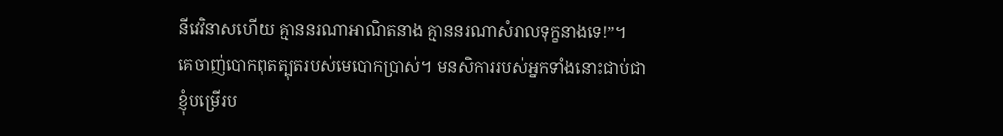នីវេវិនាសហើយ គ្មាននរណាអាណិតនាង គ្មាននរណាសំរាលទុក្ខនាងទេ!”។
គេចាញ់បោកពុតត្បុតរបស់មេបោកប្រាស់។ មនសិការរបស់អ្នកទាំងនោះជាប់ជាខ្ញុំបម្រើរប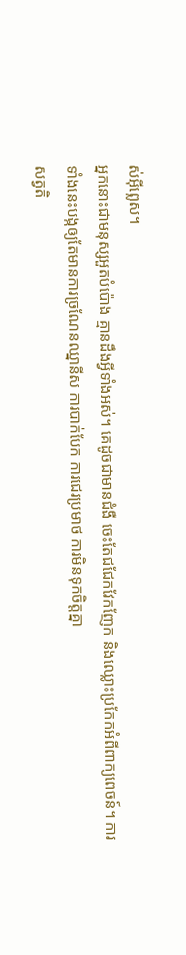ស់អ៊ីព្លេស។
អ្នកនោះជាមនុស្សអួតបំប៉ោង គ្មានដឹងអ្វីទាំងអស់។ គេដូចជាមានជំងឺ ចេះតែជជែកវែកញែក និងឈ្លោះប្រកែកអំពីពាក្យពេចន៍។ ការទាំងនេះបង្កឲ្យតែមានការច្រណែនឈ្នានីស ការបាក់បែក ការជេរប្រមាថ ការមិនទុកចិត្ដគ្នា
សត្វតិ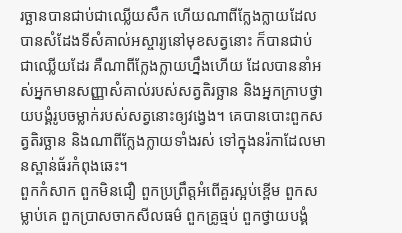រច្ឆានបានជាប់ជាឈ្លើយសឹក ហើយណាពីក្លែងក្លាយដែលបានសំដែងទីសំគាល់អស្ចារ្យនៅមុខសត្វនោះ ក៏បានជាប់ជាឈ្លើយដែរ គឺណាពីក្លែងក្លាយហ្នឹងហើយ ដែលបាននាំអស់អ្នកមានសញ្ញាសំគាល់របស់សត្វតិរច្ឆាន និងអ្នកក្រាបថ្វាយបង្គំរូបចម្លាក់របស់សត្វនោះឲ្យវង្វេង។ គេបានបោះពួកសត្វតិរច្ឆាន និងណាពីក្លែងក្លាយទាំងរស់ ទៅក្នុងនរ៉កាដែលមានស្ពាន់ធ័រកំពុងឆេះ។
ពួកកំសាក ពួកមិនជឿ ពួកប្រព្រឹត្ដអំពើគួរស្អប់ខ្ពើម ពួកសម្លាប់គេ ពួកប្រាសចាកសីលធម៌ ពួកគ្រូធ្មប់ ពួកថ្វាយបង្គំ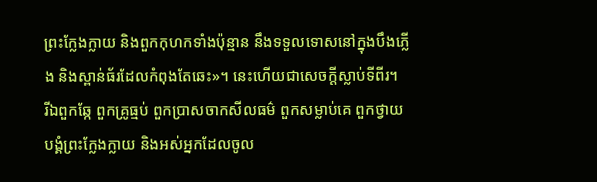ព្រះក្លែងក្លាយ និងពួកកុហកទាំងប៉ុន្មាន នឹងទទួលទោសនៅក្នុងបឹងភ្លើង និងស្ពាន់ធ័រដែលកំពុងតែឆេះ»។ នេះហើយជាសេចក្ដីស្លាប់ទីពីរ។
រីឯពួកឆ្កែ ពួកគ្រូធ្មប់ ពួកប្រាសចាកសីលធម៌ ពួកសម្លាប់គេ ពួកថ្វាយបង្គំព្រះក្លែងក្លាយ និងអស់អ្នកដែលចូល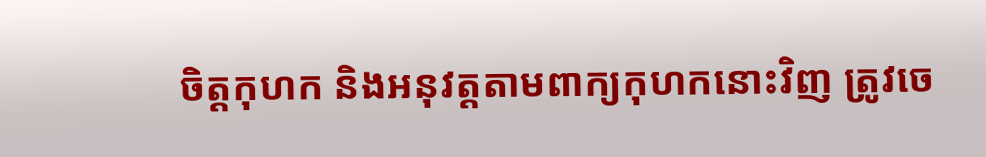ចិត្ដកុហក និងអនុវត្ដតាមពាក្យកុហកនោះវិញ ត្រូវចេ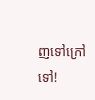ញទៅក្រៅទៅ!